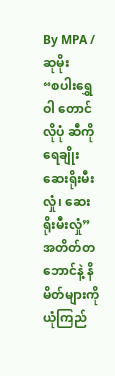By MPA / ဆုမိုး
“စပါးရွှေဝါ တောင်လိုပုံ ဆီကိုရေချိုး ဆေးရိုးမီးလှုံ၊ ဆေးရိုးမီးလှုံ”
အတိတ်တဘောင်နဲ့ နိမိတ်များကို ယုံကြည်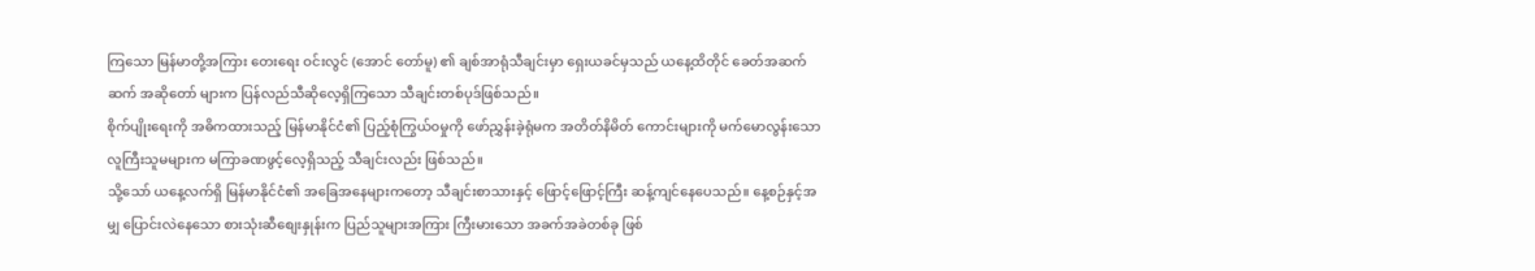ကြသော မြန်မာတို့အကြား တေးရေး ဝင်းလွင် (အောင် တော်မူ) ၏ ချစ်အာရုံသီချင်းမှာ ရှေးယခင်မှသည် ယနေ့ထိတိုင် ခေတ်အဆက်ဆက် အဆိုတော် များက ပြန်လည်သီဆိုလေ့ရှိကြသော သီချင်းတစ်ပုဒ်ဖြစ်သည်။
စိုက်ပျိုးရေးကို အဓိကထားသည့် မြန်မာနိုင်ငံ၏ ပြည့်စုံကြွယ်၀မှုကို ဖော်ညွှန်းခဲ့ရုံမက အတိတ်နိမိတ် ကောင်းများကို မက်မောလွန်းသော လူကြီးသူမများက မကြာခဏဖွင့်လေ့ရှိသည့် သီချင်းလည်း ဖြစ်သည်။
သို့သော် ယနေ့လက်ရှိ မြန်မာနိုင်ငံ၏ အခြေအနေများကတော့ သီချင်းစာသားနှင့် ဖြောင့်ဖြောင့်ကြီး ဆန့်ကျင်နေပေသည်။ နေ့စဉ်နှင့်အမျှ ပြောင်းလဲနေသော စားသုံးဆီစျေးနှုန်းက ပြည်သူများအကြား ကြီးမားသော အခက်အခဲတစ်ခု ဖြစ်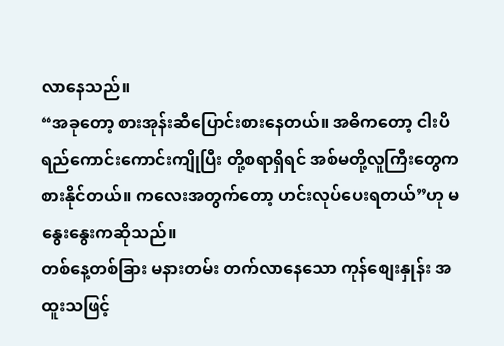လာနေသည်။
“အခုတော့ စားအုန်းဆီပြောင်းစားနေတယ်။ အဓိကတော့ ငါးပိရည်ကောင်းကောင်းကျိုပြီး တို့စရာရှိရင် အစ်မတို့လူကြီးတွေက စားနိုင်တယ်။ ကလေးအတွက်တော့ ဟင်းလုပ်ပေးရတယ်”ဟု မနွေးနွေးကဆိုသည်။
တစ်နေ့တစ်ခြား မနားတမ်း တက်လာနေသော ကုန်စျေးနှုန်း အထူးသဖြင့်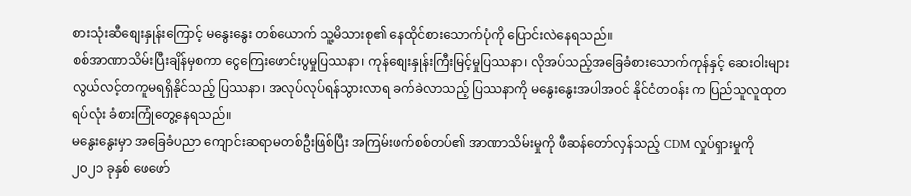စားသုံးဆီစျေးနှုန်းကြောင့် မနွေးနွေး တစ်ယောက် သူ့မိသားစု၏ နေထိုင်စားသောက်ပုံကို ပြောင်းလဲနေရသည်။
စစ်အာဏာသိမ်းပြီးချိန်မှစကာ ငွေကြေးဖောင်းပွမှုပြဿနာ၊ ကုန်စျေးနှုန်းကြီးမြင့်မှုပြဿနာ၊ လိုအပ်သည့်အခြေခံစားသောက်ကုန်နှင့် ဆေးဝါးများ လွယ်လင့်တကူမရရှိနိုင်သည့် ပြဿနာ၊ အလုပ်လုပ်ရန်သွားလာရ ခက်ခဲလာသည့် ပြဿနာကို မနွေးနွေးအပါအဝင် နိုင်ငံတဝန်း က ပြည်သူလူထုတရပ်လုံး ခံစားကြုံတွေ့နေရသည်။
မနွေးနွေးမှာ အခြေခံပညာ ကျောင်းဆရာမတစ်ဦးဖြစ်ပြီး အကြမ်းဖက်စစ်တပ်၏ အာဏာသိမ်းမှုကို ဖီဆန်တော်လှန်သည့် CDM လှုပ်ရှားမှုကို ၂၀၂၁ ခုနှစ် ဖေဖော်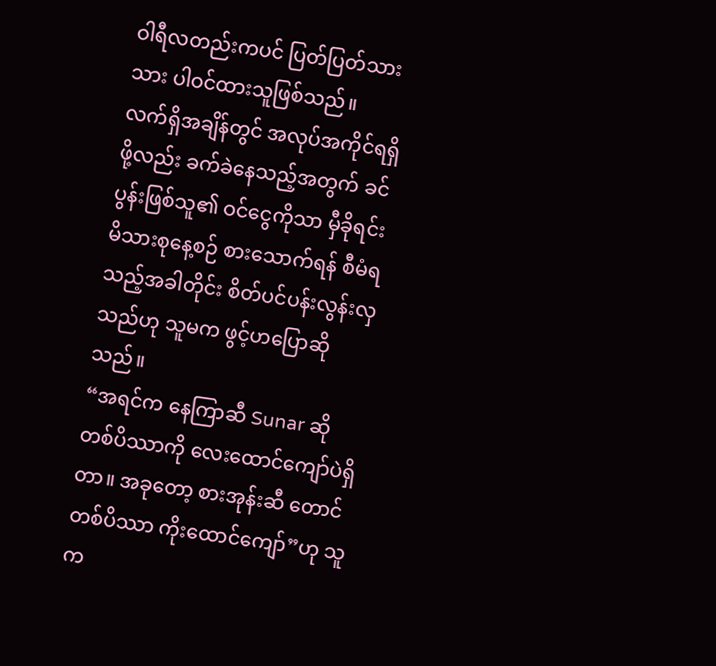ဝါရီလတည်းကပင် ပြတ်ပြတ်သားသား ပါဝင်ထားသူဖြစ်သည်။
လက်ရှိအချိန်တွင် အလုပ်အကိုင်ရရှိဖို့လည်း ခက်ခဲနေသည့်အတွက် ခင်ပွန်းဖြစ်သူ၏ ဝင်ငွေကိုသာ မှီခိုရင်း မိသားစုနေ့စဉ် စားသောက်ရန် စီမံရသည့်အခါတိုင်း စိတ်ပင်ပန်းလွန်းလှသည်ဟု သူမက ဖွင့်ဟပြောဆိုသည်။
“အရင်က နေကြာဆီ Sunar ဆို တစ်ပိဿာကို လေးထောင်ကျော်ပဲရှိတာ။ အခုတော့ စားအုန်းဆီ တောင် တစ်ပိဿာ ကိုးထောင်ကျော်”ဟု သူက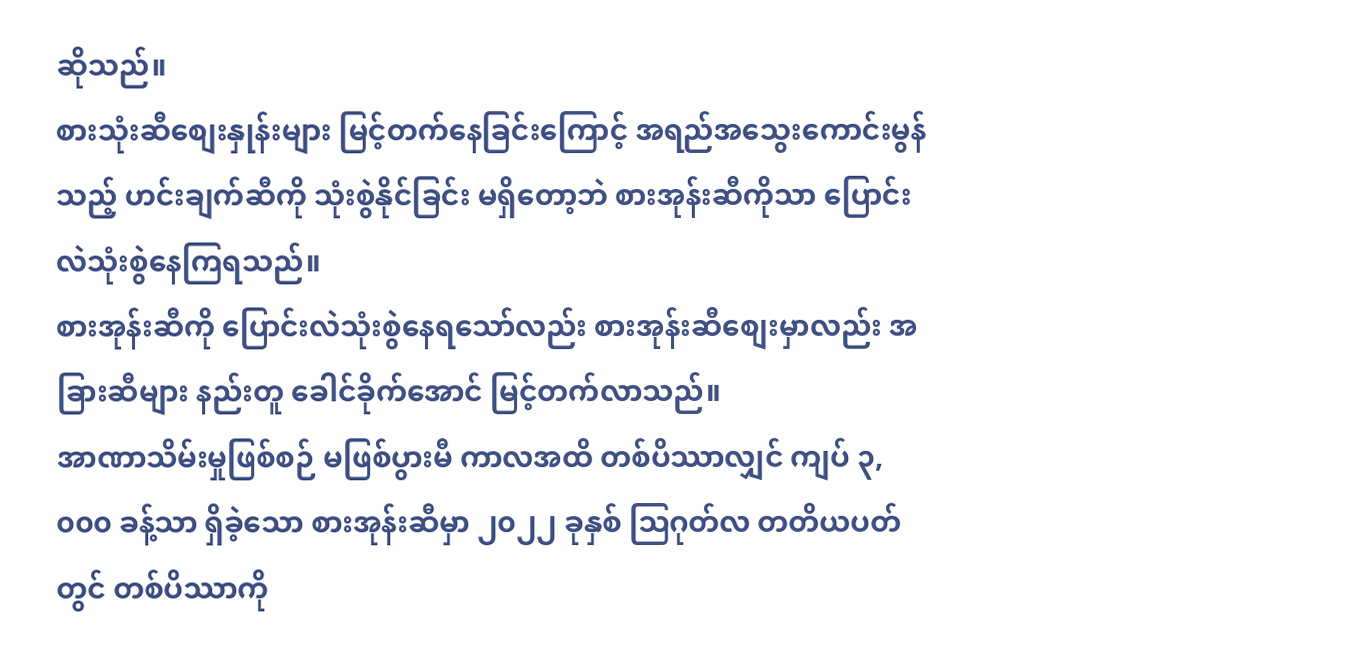ဆိုသည်။
စားသုံးဆီစျေးနှုန်းများ မြင့်တက်နေခြင်းကြောင့် အရည်အသွေးကောင်းမွန်သည့် ဟင်းချက်ဆီကို သုံးစွဲနိုင်ခြင်း မရှိတော့ဘဲ စားအုန်းဆီကိုသာ ပြောင်းလဲသုံးစွဲနေကြရသည်။
စားအုန်းဆီကို ပြောင်းလဲသုံးစွဲနေရသော်လည်း စားအုန်းဆီစျေးမှာလည်း အခြားဆီများ နည်းတူ ခေါင်ခိုက်အောင် မြင့်တက်လာသည်။
အာဏာသိမ်းမှုဖြစ်စဉ် မဖြစ်ပွားမီ ကာလအထိ တစ်ပိဿာလျှင် ကျပ် ၃,၀၀၀ ခန့်သာ ရှိခဲ့သော စားအုန်းဆီမှာ ၂၀၂၂ ခုနှစ် ဩဂုတ်လ တတိယပတ်တွင် တစ်ပိဿာကို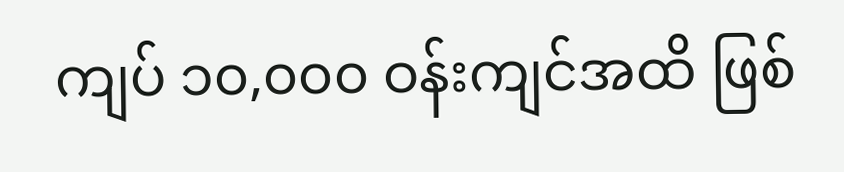ကျပ် ၁၀,၀၀၀ ဝန်းကျင်အထိ ဖြစ်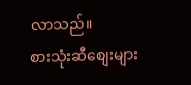လာသည်။
စားသုံးဆီစျေးများ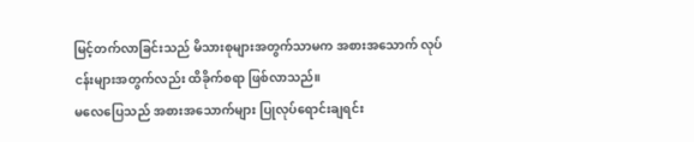မြင့်တက်လာခြင်းသည် မိသားစုများအတွက်သာမက အစားအသောက် လုပ်ငန်းများအတွက်လည်း ထိခိုက်စရာ ဖြစ်လာသည်။
မလေပြေသည် အစားအသောက်များ ပြုလုပ်ရောင်းချရင်း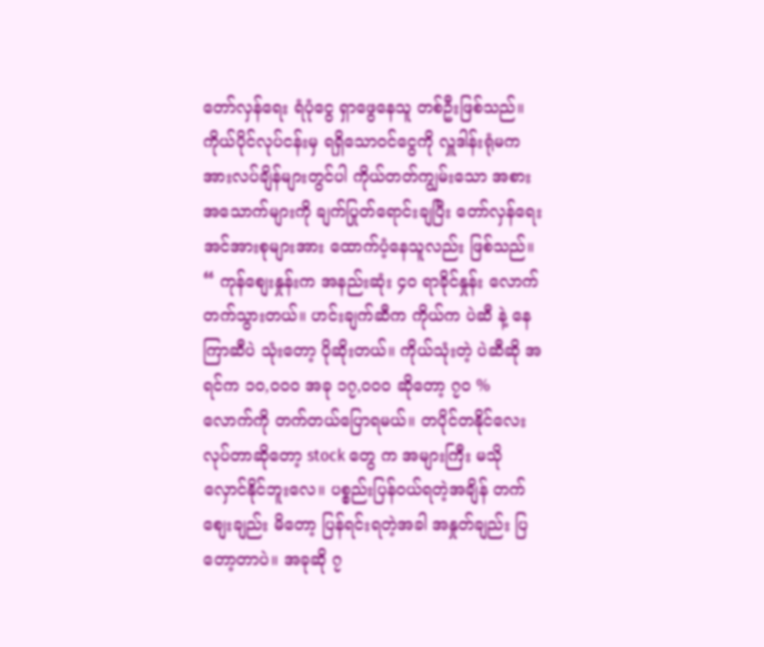တော်လှန်ရေး ရံပုံငွေ ရှာဖွေနေသူ တစ်ဦးဖြစ်သည်။
ကိုယ်ပိုင်လုပ်ငန်းမှ ရရှိသောဝင်ငွေကို လှူဒါန်းရုံမက အားလပ်ချိန်များတွင်ပါ ကိုယ်တတ်ကျွမ်းသော အစားအသောက်များကို ချက်ပြုတ်ရောင်းချပြီး တော်လှန်ရေးအင်အားစုများအား ထောက်ပံ့နေသူလည်း ဖြစ်သည်။
“ ကုန်စျေးနှုန်းက အနည်းဆုံး ၄၀ ရာခိုင်နှုန်း လောက် တက်သွားတယ်။ ဟင်းချက်ဆီက ကိုယ်က ပဲဆီ နဲ့ နေကြာဆီပဲ သုံးတော့ ပိုဆိုးတယ်။ ကိုယ်သုံးတဲ့ ပဲဆီဆို အရင်က ၁၀,၀၀၀ အခု ၁၇,၀၀၀ ဆိုတော့ ၇၀ % လောက်ကို တက်တယ်ပြောရမယ်။ တပိုင်တနိုင်လေး လုပ်တာဆိုတော့ stock တွေ က အများကြီး မသိုလှောင်နိုင်ဘူးလေ။ ပစ္စည်းပြန်ဝယ်ရတဲ့အချိန် တက်စျေးချည်း မိတော့ ပြန်ရင်းရတဲ့အခါ အနှုတ်ချည်း ပြတော့တာပဲ။ အခုဆို ၇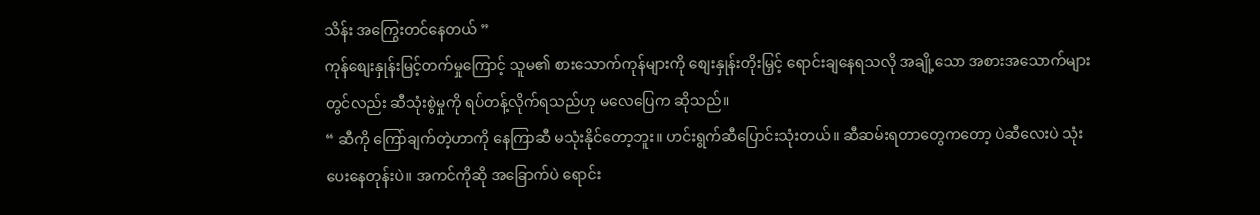သိန်း အကြွေးတင်နေတယ် ”
ကုန်စျေးနှုန်းမြင့်တက်မှုကြောင့် သူမ၏ စားသောက်ကုန်များကို စျေးနှုန်းတိုးမြှင့် ရောင်းချနေရသလို အချို့သော အစားအသောက်များတွင်လည်း ဆီသုံးစွဲမှုကို ရပ်တန့်လိုက်ရသည်ဟု မလေပြေက ဆိုသည်။
“ ဆီကို ကြော်ချက်တဲ့ဟာကို နေကြာဆီ မသုံးနိုင်တော့ဘူး။ ဟင်းရွက်ဆီပြောင်းသုံးတယ်။ ဆီဆမ်းရတာတွေကတော့ ပဲဆီလေးပဲ သုံးပေးနေတုန်းပဲ။ အကင်ကိုဆို အခြောက်ပဲ ရောင်း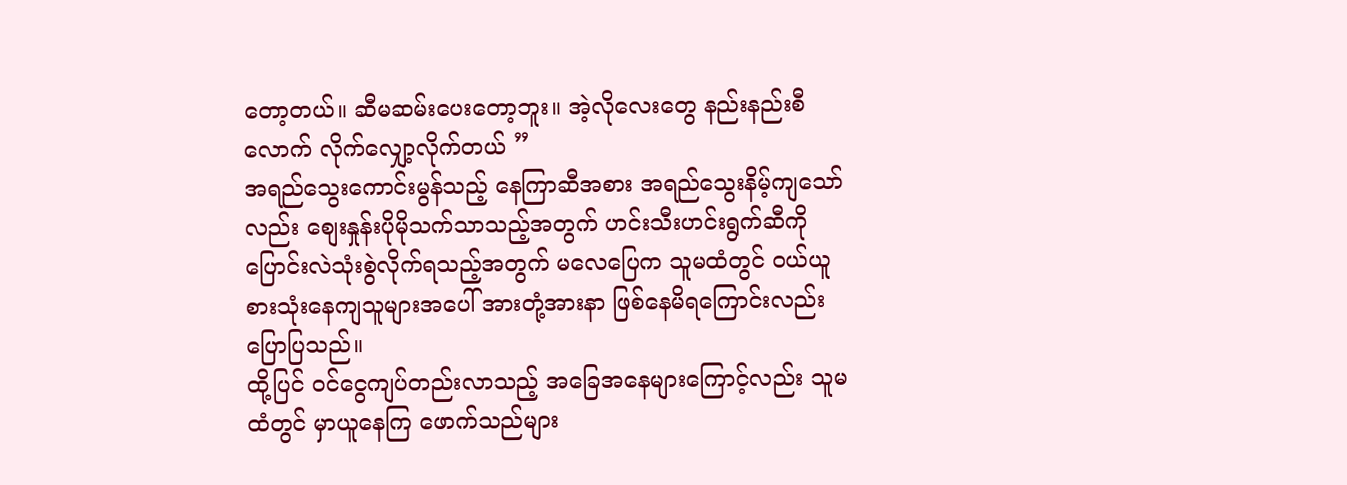တော့တယ်။ ဆီမဆမ်းပေးတော့ဘူး။ အဲ့လိုလေးတွေ နည်းနည်းစီလောက် လိုက်လျှော့လိုက်တယ် ”
အရည်သွေးကောင်းမွန်သည့် နေကြာဆီအစား အရည်သွေးနိမ့်ကျသော်လည်း စျေးနှုန်းပိုမိုသက်သာသည့်အတွက် ဟင်းသီးဟင်းရွက်ဆီကို ပြောင်းလဲသုံးစွဲလိုက်ရသည့်အတွက် မလေပြေက သူမထံတွင် ဝယ်ယူစားသုံးနေကျသူများအပေါ် အားတုံ့အားနာ ဖြစ်နေမိရကြောင်းလည်း ပြောပြသည်။
ထို့ပြင် ဝင်ငွေကျပ်တည်းလာသည့် အခြေအနေများကြောင့်လည်း သူမထံတွင် မှာယူနေကြ ဖောက်သည်များ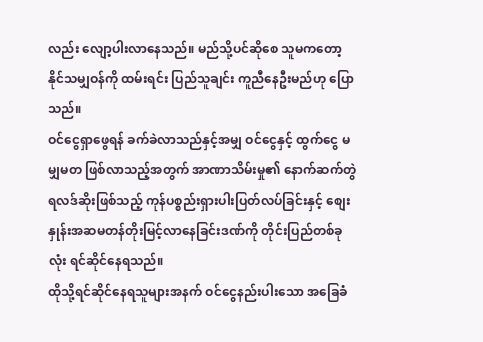လည်း လျော့ပါးလာနေသည်။ မည်သို့ပင်ဆိုစေ သူမကတော့ နိုင်သမျှဝန်ကို ထမ်းရင်း ပြည်သူချင်း ကူညီနေဦးမည်ဟု ပြောသည်။
ဝင်ငွေရှာဖွေရန် ခက်ခဲလာသည်နှင့်အမျှ ဝင်ငွေနှင့် ထွက်ငွေ မမျှမတ ဖြစ်လာသည့်အတွက် အာဏာသိမ်းမှု၏ နောက်ဆက်တွဲရလဒ်ဆိုးဖြစ်သည့် ကုန်ပစ္စည်းရှားပါးပြတ်လပ်ခြင်းနှင့် စျေးနှုန်းအဆမတန်တိုးမြင့်လာနေခြင်းဒဏ်ကို တိုင်းပြည်တစ်ခုလုံး ရင်ဆိုင်နေရသည်။
ထိုသို့ရင်ဆိုင်နေရသူများအနက် ဝင်ငွေနည်းပါးသော အခြေခံ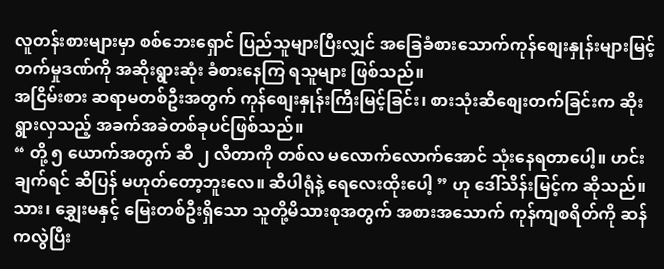လူတန်းစားများမှာ စစ်ဘေးရှောင် ပြည်သူများပြီးလျှင် အခြေခံစားသောက်ကုန်စျေးနှုန်းများမြင့်တက်မှုဒဏ်ကို အဆိုးရွားဆုံး ခံစားနေကြ ရသူများ ဖြစ်သည်။
အငြိမ်းစား ဆရာမတစ်ဦးအတွက် ကုန်စျေးနှုန်းကြီးမြင့်ခြင်း၊ စားသုံးဆီစျေးတက်ခြင်းက ဆိုးရွားလှသည့် အခက်အခဲတစ်ခုပင်ဖြစ်သည်။
“ တို့ ၅ ယောက်အတွက် ဆီ ၂ လီတာကို တစ်လ မလောက်လောက်အောင် သုံးနေရတာပေါ့။ ဟင်းချက်ရင် ဆီပြန် မဟုတ်တော့ဘူးလေ။ ဆီပါရုံနဲ့ ရေလေးထိုးပေါ့ ” ဟု ဒေါ်သိန်းမြင့်က ဆိုသည်။
သား၊ ချွှေးမနှင့် မြေးတစ်ဦးရှိသော သူတို့မိသားစုအတွက် အစားအသောက် ကုန်ကျစရိတ်ကို ဆန်ကလွဲပြီး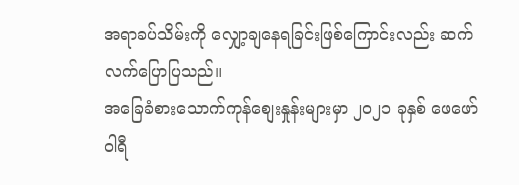အရာခပ်သိမ်းကို လျှော့ချနေရခြင်းဖြစ်ကြောင်းလည်း ဆက်လက်ပြောပြသည်။
အခြေခံစားသောက်ကုန်စျေးနှုန်းများမှာ ၂၀၂၁ ခုနှစ် ဖေဖော်ဝါရီ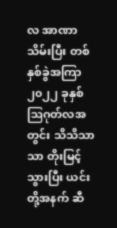လ အာဏာသိမ်းပြီး တစ်နှစ်ခွဲအကြာ ၂၀၂၂ ခုနှစ် ဩဂုတ်လအတွင်း သိသိသာသာ တိုးမြင့်သွားပြီး ယင်းတို့အနက် ဆီ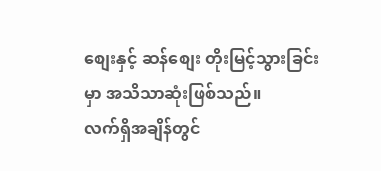စျေးနှင့် ဆန်စျေး တိုးမြင့်သွားခြင်းမှာ အသိသာဆုံးဖြစ်သည်။
လက်ရှိအချိန်တွင်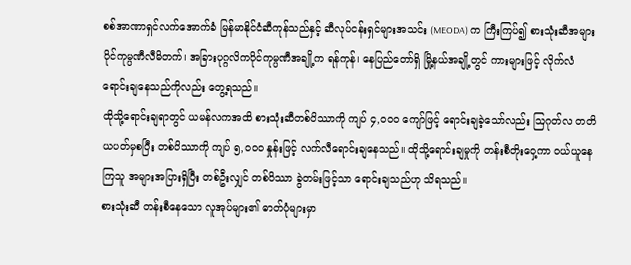စစ်အာဏာရှင်လက်အောက်ခံ မြန်မာနိုင်ငံဆီကုန်သည်နှင့် ဆီလုပ်ငန်းရှင်များအသင်း (MEODA) က ကြီးကြပ်၍ စားသုံးဆီအများပိုင်ကုမ္ပဏီလီမိတက်၊ အခြားပုဂ္ဂလိကပိုင်ကုမ္ပဏီအချို့က ရန်ကုန်၊ နေပြည်တော်ရှိ မြို့နယ်အချို့တွင် ကားများဖြင့် လိုက်လံရောင်းချနေသည်ကိုလည်း တွေ့ရသည်။
ထိုသို့ရောင်းချရာတွင် ယမန်လကအထိ စားသုံးဆီတစ်ပိဿာကို ကျပ် ၄,၀၀၀ ကျော်ဖြင့် ရောင်းချခဲ့သော်လည်း ဩဂုတ်လ တတိယပတ်မှစပြီး တစ်ပိဿာကို ကျပ် ၅,၀၀၀ နှုန်းဖြင့် လက်လီရောင်းချနေသည်။ ထိုသို့ရောင်းချမှုကို တန်းစီတိုးဝှေ့ကာ ဝယ်ယူနေကြသူ အများအပြားရှိပြီး တစ်ဦးလျှင် တစ်ပိဿာ ခွဲတမ်းဖြင့်သာ ရောင်းချသည်ဟု သိရသည်။
စားသုံးဆီ တန်းစီနေသော လူအုပ်များ၏ ဓာတ်ပုံများမှာ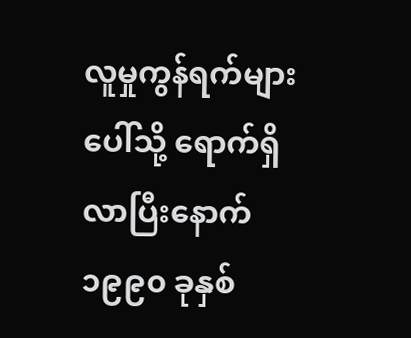လူမှုကွန်ရက်များပေါ်သို့ ရောက်ရှိလာပြီးနောက် ၁၉၉၀ ခုနှစ်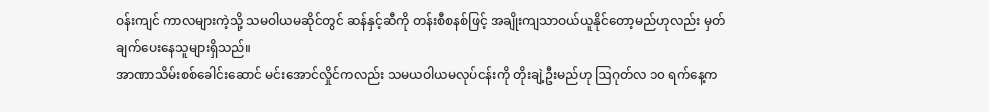ဝန်းကျင် ကာလများကဲ့သို့ သမဝါယမဆိုင်တွင် ဆန်နှင့်ဆီကို တန်းစီစနစ်ဖြင့် အချိုးကျသာဝယ်ယူနိုင်တော့မည်ဟုလည်း မှတ်ချက်ပေးနေသူများရှိသည်။
အာဏာသိမ်းစစ်ခေါင်းဆောင် မင်းအောင်လှိုင်ကလည်း သမယဝါယမလုပ်ငန်းကို တိုးချဲ့ဦးမည်ဟု ဩဂုတ်လ ၁၀ ရက်နေ့က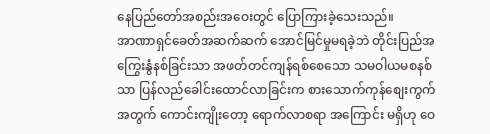နေပြည်တော်အစည်းအဝေးတွင် ပြောကြားခဲ့သေးသည်။
အာဏာရှင်ခေတ်အဆက်ဆက် အောင်မြင်မှုမရခဲ့ဘဲ တိုင်းပြည်အကြွေးနွံနစ်ခြင်းသာ အဖတ်တင်ကျန်ရစ်စေသော သမဝါယမစနစ်သာ ပြန်လည်ခေါင်းထောင်လာခြင်းက စားသောက်ကုန်စျေးကွက်အတွက် ကောင်းကျိုးတော့ ရောက်လာစရာ အကြောင်း မရှိဟု ဝေ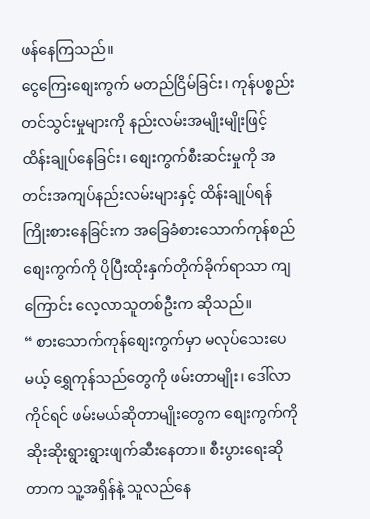ဖန်နေကြသည်။
ငွေကြေးစျေးကွက် မတည်ငြိမ်ခြင်း၊ ကုန်ပစ္စည်းတင်သွင်းမှုများကို နည်းလမ်းအမျိုးမျိုးဖြင့် ထိန်းချုပ်နေခြင်း၊ စျေးကွက်စီးဆင်းမှုကို အတင်းအကျပ်နည်းလမ်းများနှင့် ထိန်းချုပ်ရန် ကြိုးစားနေခြင်းက အခြေခံစားသောက်ကုန်စည်စျေးကွက်ကို ပိုပြီးထိုးနှက်တိုက်ခိုက်ရာသာ ကျကြောင်း လေ့လာသူတစ်ဦးက ဆိုသည်။
“ စားသောက်ကုန်စျေးကွက်မှာ မလုပ်သေးပေမယ့် ရွှေကုန်သည်တွေကို ဖမ်းတာမျိုး၊ ဒေါ်လာ ကိုင်ရင် ဖမ်းမယ်ဆိုတာမျိုးတွေက စျေးကွက်ကို ဆိုးဆိုးရွားရွားဖျက်ဆီးနေတာ။ စီးပွားရေးဆိုတာက သူ့အရှိန်နဲ့ သူလည်နေ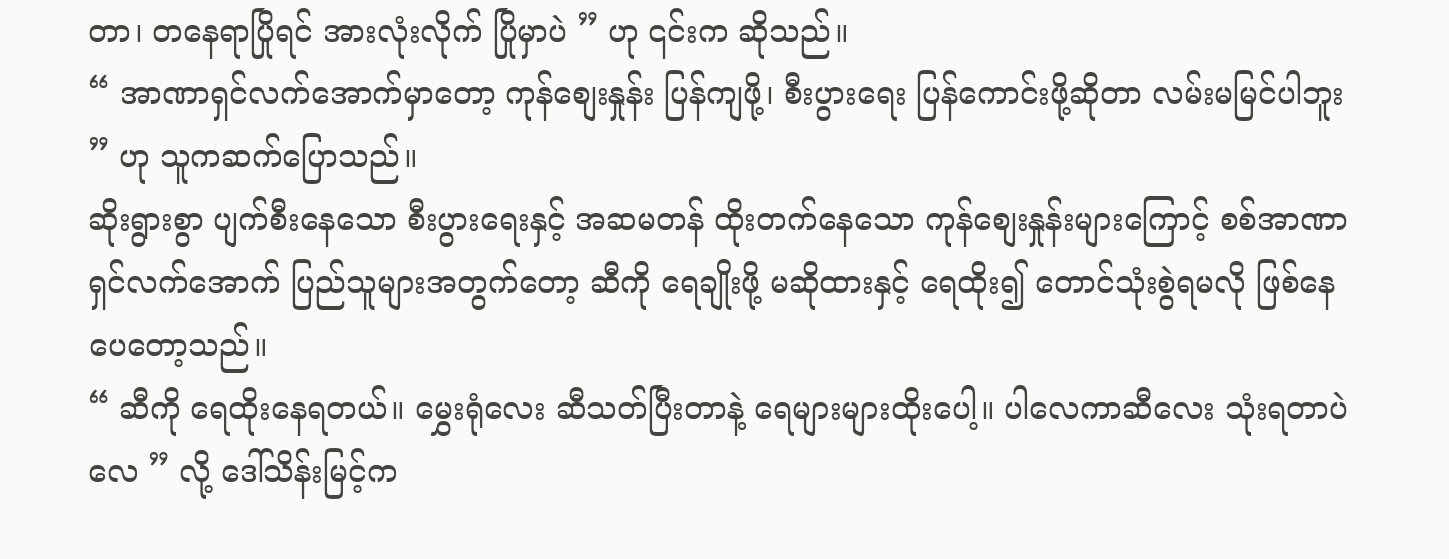တာ၊ တနေရာပြိုရင် အားလုံးလိုက် ပြိုမှာပဲ ” ဟု ၎င်းက ဆိုသည်။
“ အာဏာရှင်လက်အောက်မှာတော့ ကုန်စျေးနှုန်း ပြန်ကျဖို့၊ စီးပွားရေး ပြန်ကောင်းဖို့ဆိုတာ လမ်းမမြင်ပါဘူး ” ဟု သူကဆက်ပြောသည်။
ဆိုးရွားစွာ ပျက်စီးနေသော စီးပွားရေးနှင့် အဆမတန် ထိုးတက်နေသော ကုန်စျေးနှုန်းများကြောင့် စစ်အာဏာရှင်လက်အောက် ပြည်သူများအတွက်တော့ ဆီကို ရေချိုးဖို့ မဆိုထားနှင့် ရေထိုး၍ တောင်သုံးစွဲရမလို ဖြစ်နေပေတော့သည်။
“ ဆီကို ရေထိုးနေရတယ်။ မွှေးရုံလေး ဆီသတ်ပြီးတာနဲ့ ရေများများထိုးပေါ့။ ပါလေကာဆီလေး သုံးရတာပဲလေ ” လို့ ဒေါ်သိန်းမြင့်က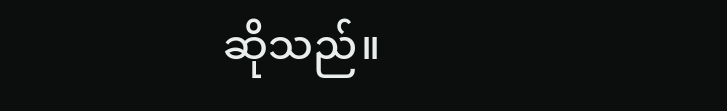ဆိုသည်။